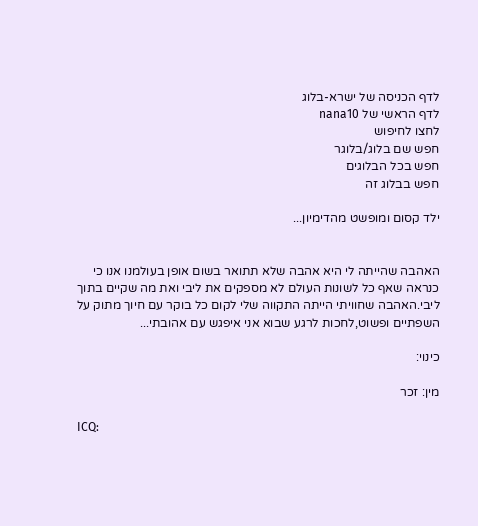לדף הכניסה של ישרא-בלוג
לדף הראשי של nana10
לחצו לחיפוש
חפש שם בלוג/בלוגר
חפש בכל הבלוגים
חפש בבלוג זה

ילד קסום ומופשט מהדימיון...


האהבה שהייתה לי היא אהבה שלא תתואר בשום אופן בעולמנו אנו כי כנראה שאף כל לשונות העולם לא מספקים את ליבי ואת מה שקיים בתוך ליבי.האהבה שחוויתי הייתה התקווה שלי לקום כל בוקר עם חיוך מתוק על השפתיים ופשוט,לחכות לרגע שבוא אני איפגש עם אהובתי...

כינוי:

מין: זכר

ICQ: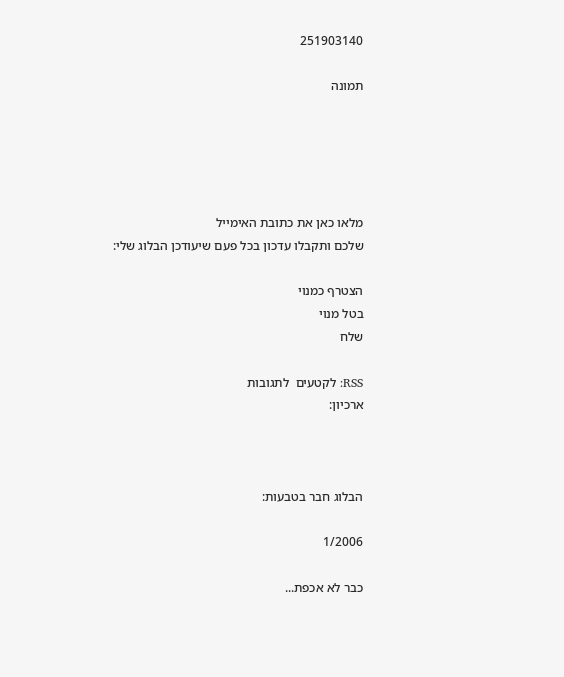251903140

תמונה





מלאו כאן את כתובת האימייל
שלכם ותקבלו עדכון בכל פעם שיעודכן הבלוג שלי:

הצטרף כמנוי
בטל מנוי
שלח

RSS: לקטעים  לתגובות
ארכיון:



הבלוג חבר בטבעות:

1/2006

כבר לא אכפת...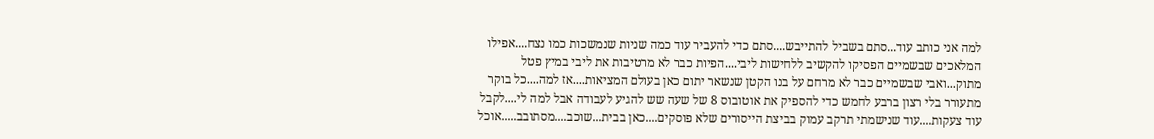למה אני כותב עוד...סתם בשביל להתייבש....סתם כדי להעביר עוד כמה שניות שנמשכות כמו נצח....אפילו המלאכים שבשמיים הפסיקו להקשיב ללחישות ליבי....הפיות כבר לא מרטיבות את ליבי במיץ פטל מתוק...ואבי שבשמיים כבר לא מרחם על בנו הקטן שנשאר יתום כאן בעולם המציאות....אז למה....כל בוקר מתעורר בלי רצון ברבע לחמש כדי להספיק את אוטובוס 8 של שעה שש להגיע לעבודה אבל למה לי....לקבל עוד צעקות....עוד שנישמתי תרקב עמוק בביצת הייסורים שלא פוסקים....כאן בבית...שוכב....מסתובב.....אוכל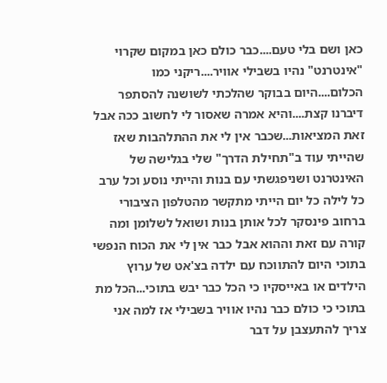כאן ושם בלי טעם....כבר כולם כאן במקום שקרוי "אינטרנט" נהיו בשבילי אוויר....ריקני כמו הכלום....היום בבוקר שהלכתי לשושנה להסתפר דיברנו קצת....והיא אמרה שאסור לי לחשוב ככה אבל זאת המציאות...שכבר אין לי את ההתלהבות שאז שהייתי עוד ב"תחילת הדרך" שלי בגלישה של האינטרנט ושניפגשתי עם בנות והייתי נוסע וכל ערב כל לילה כל יום הייתי מתקשר מהטלפון הציבורי ברחוב פינסקר לכל אותן בנות ושואל לשלומן ומה קורה עם זאת וההוא אבל כבר אין לי את הכוח הנפשי בתוכי היום להתווכח עם ילדה בצ'אט של ערוץ הילדים או באייסקיו כי הכל כבר יבש בתוכי...הכל מת בתוכי כי כולם כבר נהיו אוויר בשבילי אז למה אני צריך להתעצבן על דבר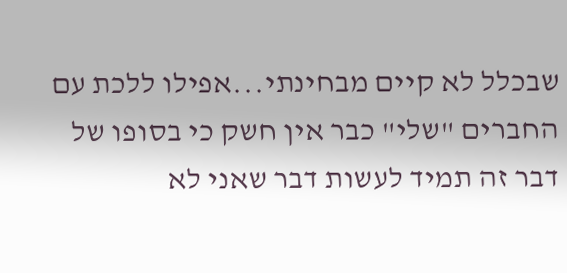שבכלל לא קיים מבחינתי...אפילו ללכת עם החברים "שלי" כבר אין חשק כי בסופו של דבר זה תמיד לעשות דבר שאני לא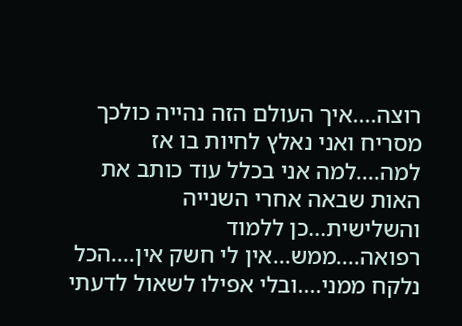רוצה....איך העולם הזה נהייה כולכך מסריח ואני נאלץ לחיות בו אז למה....למה אני בכלל עוד כותב את האות שבאה אחרי השנייה והשלישית...כן ללמוד רפואה....ממש...אין לי חשק אין....הכל נלקח ממני....ובלי אפילו לשאול לדעתי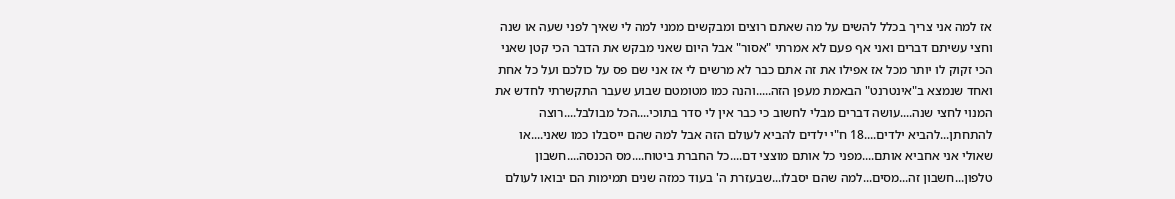אז למה אני צריך בכלל להשים על מה שאתם רוצים ומבקשים ממני למה לי שאיך לפני שעה או שנה וחצי עשיתם דברים ואני אף פעם לא אמרתי "אסור" אבל היום שאני מבקש את הדבר הכי קטן שאני הכי זקוק לו יותר מכל אז אפילו את זה אתם כבר לא מרשים לי אז אני שם פס על כולכם ועל כל אחת ואחד שנמצא ב"אינטרנט" הבאמת מעפן הזה.....והנה כמו מטומטם שבוע שעבר התקשרתי לחדש את המנוי לחצי שנה....עושה דברים מבלי לחשוב כי כבר אין לי סדר בתוכי....הכל מבולבל....רוצה להתחתן...להביא ילדים....18 ח"י ילדים להביא לעולם הזה אבל למה שהם ייסבלו כמו שאני....או שאולי אני אחביא אותם....מפני כל אותם מוצצי דם....כל החברת ביטוח....מס הכנסה....חשבון טלפון...חשבון זה...מסים...למה שהם יסבלו...שבעזרת ה' בעוד כמזה שנים תמימות הם יבואו לעולם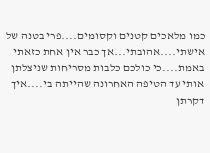כמו מלאכים קטנים וקסומים....פרי בטנה של אישתי....אהובתי...אך כבר אין אחת כזאתי באמת....כי כולכם כלבות מסריחות שניצלתן אותי עד הטיפה האחרונה שהייתה בי....איך דקרתן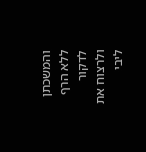והמשכתן ללא הרף לדקור ולרצוח את ליבי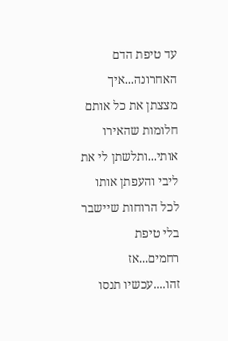עד טיפת הדם האחרונה...איך מצצתן את כל אותם חלומות שהאירו אותי...ותלשתן לי את ליבי והעפתן אותו לכל הרוחות שיישבר בלי טיפת רחמים...אז זהו....עכשיו תנסו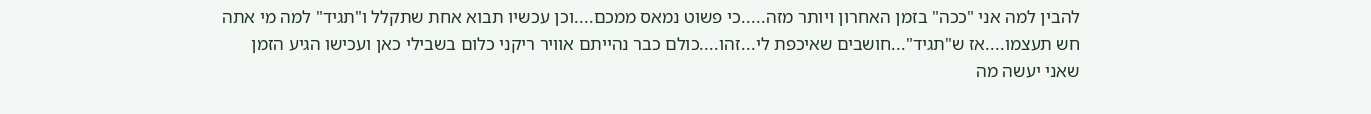להבין למה אני "ככה" בזמן האחרון ויותר מזה.....כי פשוט נמאס ממכם....וכן עכשיו תבוא אחת שתקלל ו"תגיד" למה מי אתה חש תעצמו....אז ש"תגיד"...חושבים שאיכפת לי...זהו....כולם כבר נהייתם אוויר ריקני כלום בשבילי כאן ועכישו הגיע הזמן שאני יעשה מה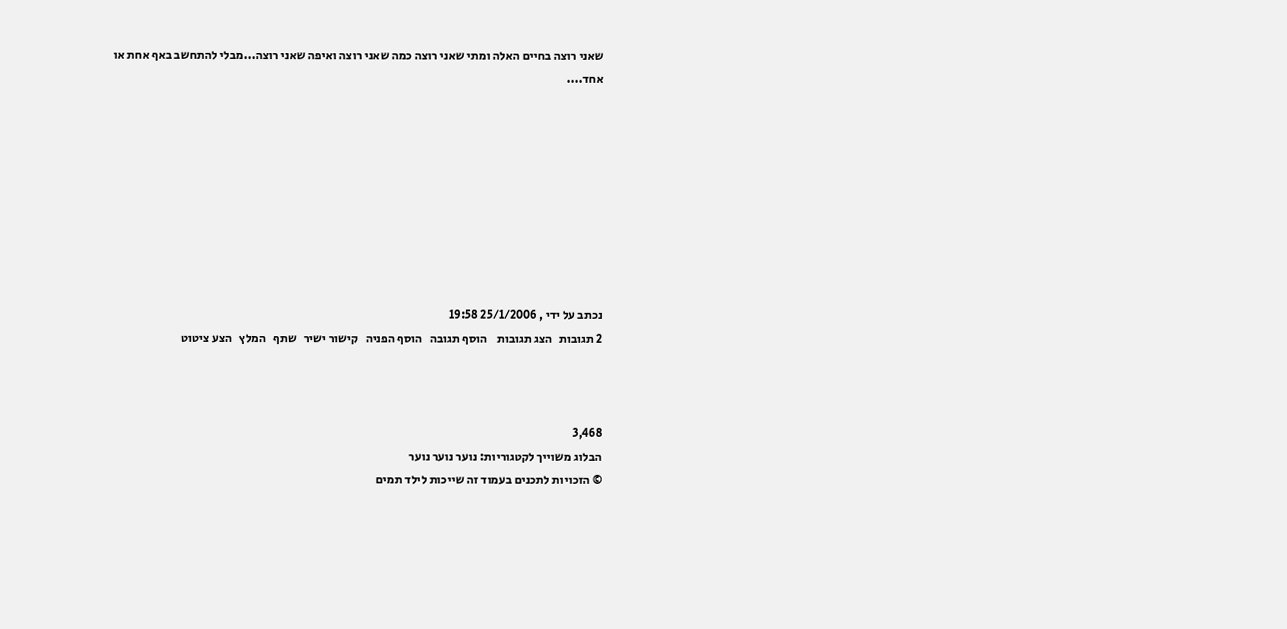שאני רוצה בחיים האלה ומתי שאני רוצה כמה שאני רוצה ואיפה שאני רוצה...מבלי להתחשב באף אחת או אחד....









נכתב על ידי , 25/1/2006 19:58
2 תגובות   הצג תגובות    הוסף תגובה   הוסף הפניה   קישור ישיר   שתף   המלץ   הצע ציטוט



3,468
הבלוג משוייך לקטגוריות: נוער נוער נוער
© הזכויות לתכנים בעמוד זה שייכות לילד תמים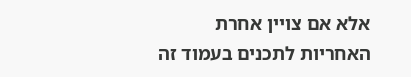אלא אם צויין אחרת
האחריות לתכנים בעמוד זה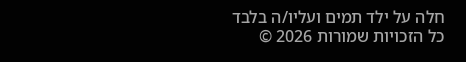חלה על ילד תמים ועליו/ה בלבד
כל הזכויות שמורות 2026 ©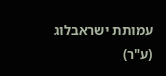עמותת ישראבלוג (ע"ר)